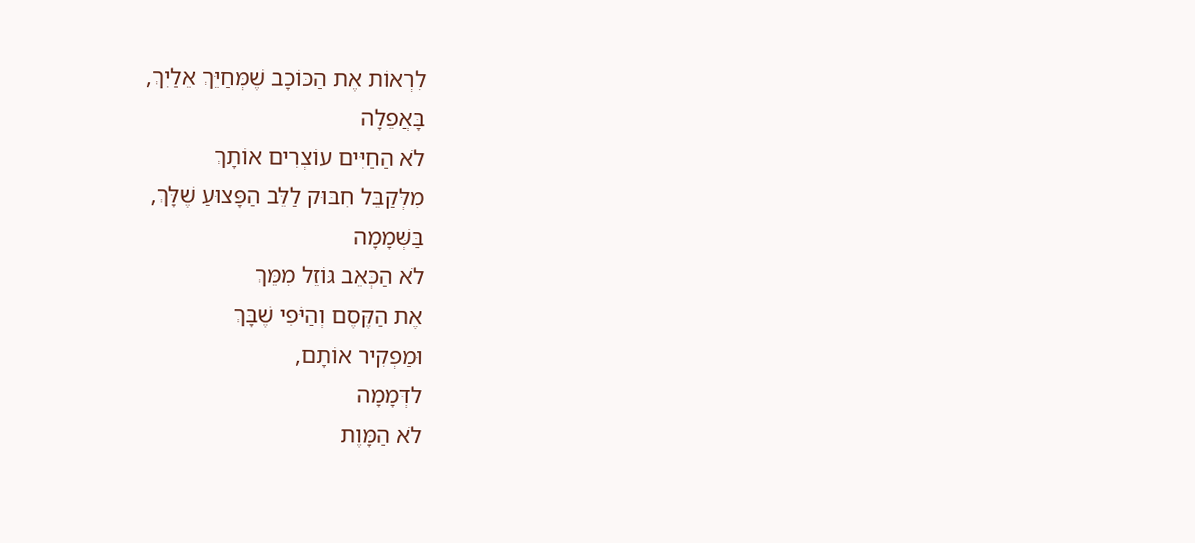לִרְאוֹת אֶת הַכּוֹכָב שֶׁמְּחַיֵּךְ אֵלַיִךְ,
בָּאֲפֵלָה
לֹא הַחַיִּים עוֹצְרִים אוֹתָךְ
מִלְּקַבֵּל חִבּוּק לַלֵּב הַפָּצוּעַ שֶׁלָּךְ,
בַּשְּׁמָמָה
לֹא הַכְּאֵב גּוֹזֵל מִמֵּךְ
אֶת הַקֶּסֶם וְהַיֹּפִי שֶׁבָּךְ
וּמַפְקִיר אוֹתָם,
לדְּמָמָה
לֹא הַמָּוֶת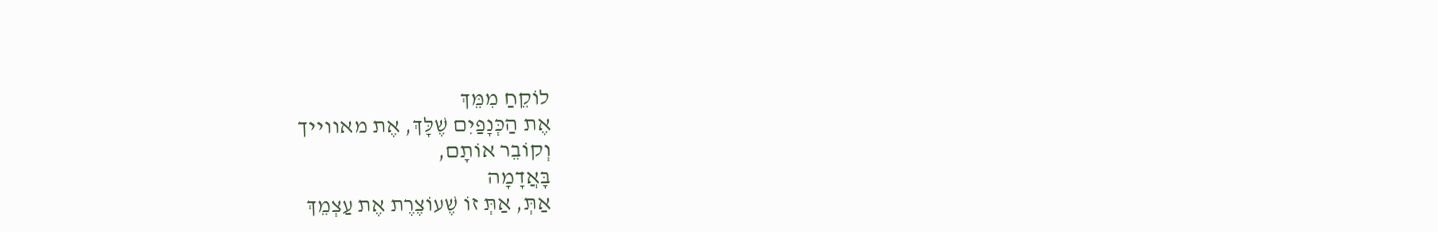לוֹקֵחַ מִמֵּךְ
אֶת הַכְּנָפַיִם שֶׁלָּךְ, אֶת מאווייך
וְקוֹבֵר אוֹתָם,
בָּאֲדָמָה
אַתְּ, אַתְּ זוֹ שֶׁעוֹצֶרֶת אֶת עַצְמֵךְ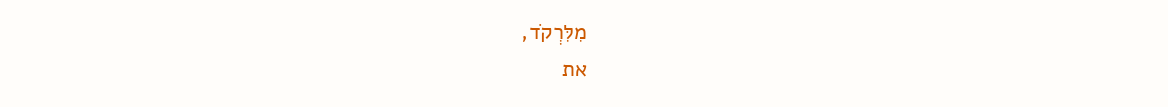מִלִּרְקֹד,
את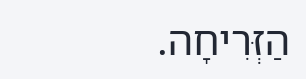הַזְּרִיחָה.